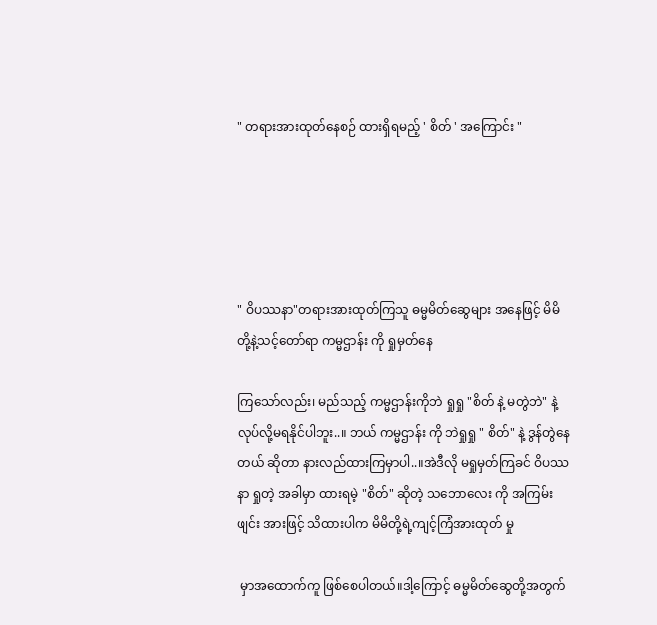" တရားအားထုတ်နေစဉ် ထားရှိရမည့် ' စိတ် ' အကြောင်း "





" ဝိပဿနာ"တရားအားထုတ်ကြသူ ဓမ္မမိတ်ဆွေများ အနေဖြင့် မိမိတို့နဲ့သင့်တော်ရာ ကမ္မဌာန်း ကို ရှုမှတ်နေ

ကြသော်လည်း၊ မည်သည့် ကမ္မဌာန်းကိုဘဲ ရှုရှု "စိတ် နဲ့ မတွဲဘဲ" နဲ့လုပ်လို့မရနိုင်ပါဘူး..။ ဘယ် ကမ္မဌာန်း ကို ဘဲရှုရှု " စိတ်" နဲ့ ဒွန်တွဲနေတယ် ဆိုတာ နားလည်ထားကြမှာပါ..။အဲဒီလို မရှုမှတ်ကြခင် ဝိပဿနာ ရှုတဲ့ အခါမှာ ထားရမဲ့ "စိတ်" ဆိုတဲ့ သဘောလေး ကို အကြမ်းဖျင်း အားဖြင့် သိထားပါက မိမိတို့ရဲ့ကျင့်ကြံအားထုတ် မှု

 မှာအထောက်ကူ ဖြစ်စေပါတယ်။ဒါ့ကြောင့် ဓမ္မမိတ်ဆွေတို့အတွက်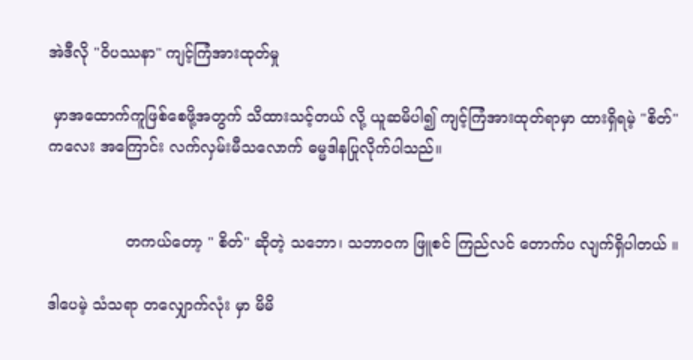အဲဒီလို "ဝိပဿနာ" ကျင့်ကြံအားထုတ်မှု

 မှာအထောက်ကူဖြစ်စေဖို့အတွက် သိထားသင့်တယ် လို့ ယူဆမိပါ၍ ကျင့်ကြံအားထုတ်ရာမှာ ထားရှိရမဲ့ "စိတ်"ကလေး အကြောင်း လက်လှမ်းမီသလောက် ဓမ္မဒါနပြုလိုက်ပါသည်။


                တကယ်တော့ " စိတ်" ဆိုတဲ့ သဘော၊ သဘာဝက ဖြူစင် ကြည်လင် တောက်ပ လျက်ရှိပါတယ် ။

ဒါပေမဲ့ သံသရာ တလျှောက်လုံး မှာ မိမိ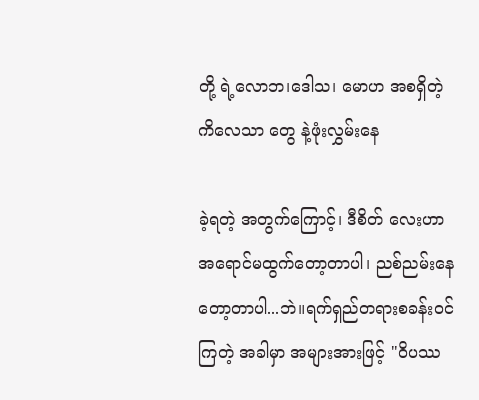တို့ ရဲ့လောဘ၊ဒေါသ၊ မောဟ အစရှိတဲ့ ကိလေသာ တွေ နဲ့ဖုံးလွှမ်းနေ

ခဲ့ရတဲ့ အတွက်ကြောင့်၊ ဒီစိတ် လေးဟာ အရောင်မထွက်တော့တာပါ၊ ညစ်ညမ်းနေတော့တာပါ...ဘဲ။ရက်ရှည်တရားစခန်းဝင်ကြတဲ့ အခါမှာ အများအားဖြင့် "ဝိပဿ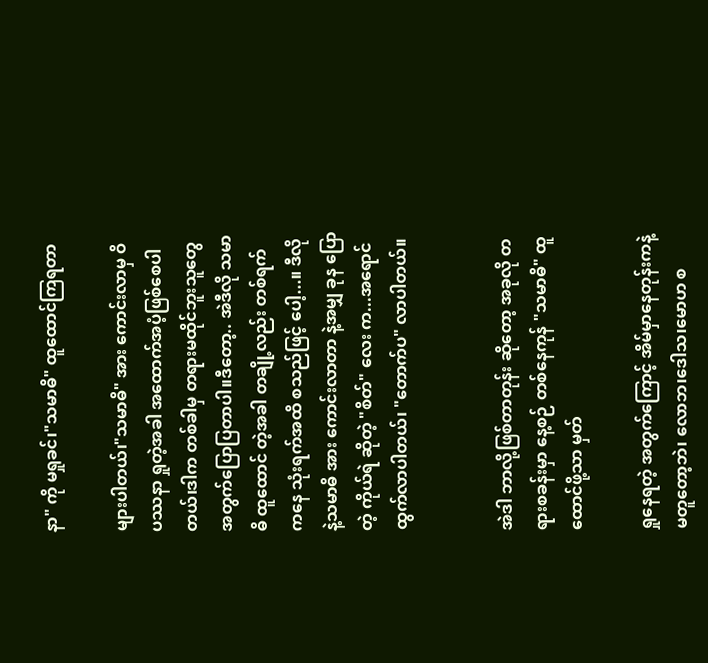နာ" ကို မရှုခင်၊"သမာဓိ" ထူထောင်ကြရတာ

များပါတယ်၊"သမာဓိ" အား ကောင်းလာမှ ဝိပဿနာ ရှုတဲ့အခါ အထောက်အပံ့ဖြစ်စေပါတယ်၊ဒါက တစ်ခါမှ တရားမထိုင်ဘူးသူတွေ အတွက်ပြောပြတာပါ။ဒီတော့.. အဲဒီလို သမာဓိ ထူထောင် တဲ့အခါ တချို့လည်း တစ်ရက် ကနေ သုံးရက်အထိ စသည်ဖြင့် ပေါ့...။ ဒီလိုနဲ့သမာဓိ အား ကောင်းလာတာ နဲ့အမျှ ခုန ပြောတဲ့ ကိုယ်ရဲ ဆိုတဲ့ "စိတ်" လေး က...အရောင်ထွက်လာပါတယ်၊ "တောက်ပ" လာပါတယ်။


အဲဒါ ဘာလို့ဖြစ်တာတုန်း ဆိုတော့ အခုလို တရားစခန်းမှာ နေ့စဉ် တစ်နေကုန် "သမာဓိ" ထူထောင်ဖို့သာ မှတ်

ရှုနေရတဲ့ အတွက်ကြောင့် အိမ်မှာနေတုန်းကနဲ့မတူတော့ဘဲ၊ လောဘ၊ဒေါသ၊မောဟ စ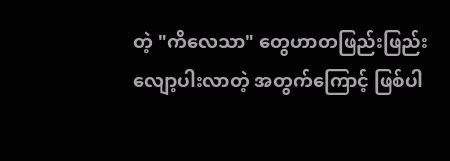တဲ့ "ကိလေသာ" တွေဟာတဖြည်းဖြည်း လျော့ပါးလာတဲ့ အတွက်ကြောင့် ဖြစ်ပါ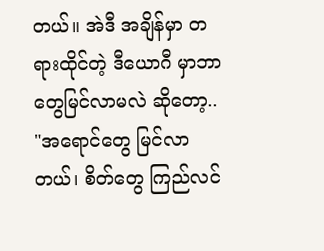တယ်။ အဲဒီ အချိန်မှာ တရားထိုင်တဲ့ ဒီယောဂီ မှာဘာတွေမြင်လာမလဲ ဆိုတော့.. "အရောင်တွေ မြင်လာတယ်၊ စိတ်တွေ ကြည်လင်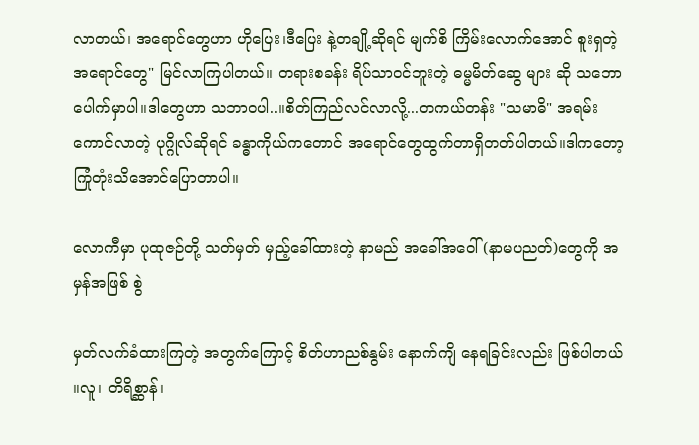လာတယ်၊ အရောင်တွေဟာ ဟိုပြေး၊ဒီပြေး နဲ့တချို့ဆိုရင် မျက်စိ ကြိမ်းလောက်အောင် စူးရှတဲ့ အရောင်တွေ" မြင်လာကြပါတယ်။ တရားစခန်း ရိပ်သာဝင်ဘူးတဲ့ ဓမ္မမိတ်ဆွေ များ ဆို သဘောပေါက်မှာပါ။ဒါတွေဟာ သဘာဝပါ..။စိတ်ကြည်လင်လာလို့...တကယ်တန်း "သမာဓိ" အရမ်းကောင်လာတဲ့ ပုဂ္ဂိုလ်ဆိုရင် ခန္ဓာကိုယ်ကတောင် အရောင်တွေထွက်တာရှိတတ်ပါတယ်။ဒါကတော့ ကြုံတုံးသိအောင်ပြောတာပါ။

လောကီမှာ ပုထုဇဉ်တို့ သတ်မှတ် မှည့်ခေါ်ထားတဲ့ နာမည် အခေါ်အဝေါ် (နာမပညတ်)တွေကို အမှန်အဖြစ် စွဲ

မှတ်လက်ခံထားကြတဲ့ အတွက်ကြောင့် စိတ်ဟာညစ်နွမ်း နောက်ကျိ နေရခြင်းလည်း ဖြစ်ပါတယ် ။လူ၊ တိရိစ္ဆာန်၊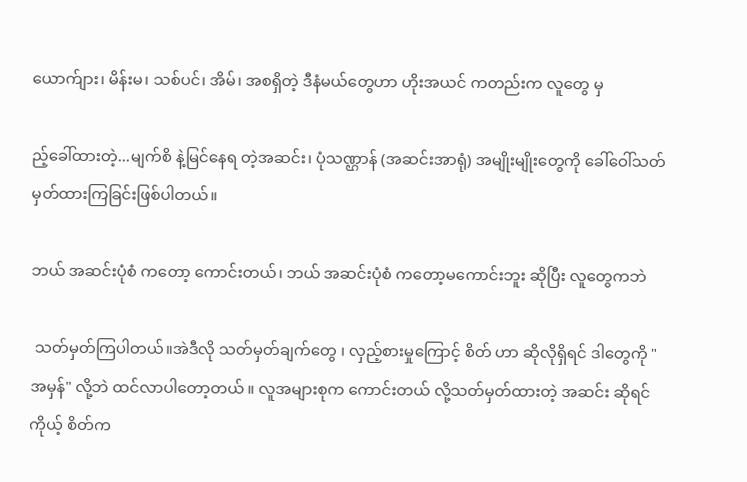ယောက်ျား၊ မိန်းမ၊ သစ်ပင်၊ အိမ်၊ အစရှိတဲ့ ဒီနံမယ်တွေဟာ ဟိုးအယင် ကတည်းက လူတွေ မှ

ည့်ခေါ်ထားတဲ့...မျက်စိ နဲ့မြင်နေရ တဲ့အဆင်း၊ ပုံသဏ္ဌာန် (အဆင်းအာရုံ) အမျိုးမျိုးတွေကို ခေါ်ဝေါ်သတ်မှတ်ထားကြခြင်းဖြစ်ပါတယ်။

ဘယ် အဆင်းပုံစံ ကတော့ ကောင်းတယ်၊ ဘယ် အဆင်းပုံစံ ကတော့မကောင်းဘူး ဆိုပြီး လူတွေကဘဲ

 သတ်မှတ်ကြပါတယ်။အဲဒီလို သတ်မှတ်ချက်တွေ ၊ လှည့်စားမှုကြောင့် စိတ် ဟာ ဆိုလိုရှိရင် ဒါတွေကို "အမှန်" လို့ဘဲ ထင်လာပါတော့တယ် ။ လူအများစုက ကောင်းတယ် လို့သတ်မှတ်ထားတဲ့ အဆင်း ဆိုရင် ကိုယ့် စိတ်က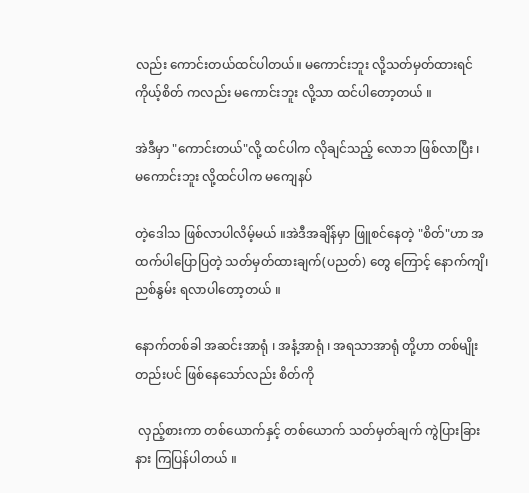လည်း ကောင်းတယ်ထင်ပါတယ်။ မကောင်းဘူး လို့သတ်မှတ်ထားရင် ကိုယ့်စိတ် ကလည်း မကောင်းဘူး လို့သာ ထင်ပါတော့တယ် ။

အဲဒီမှာ "ကောင်းတယ်"လို့ ထင်ပါက လိုချင်သည့် လောဘ ဖြစ်လာပြီး ၊ မကောင်းဘူး လို့ထင်ပါက မကျေနပ်

တဲ့ဒေါသ ဖြစ်လာပါလိမ့်မယ် ။အဲဒီအချိန်မှာ ဖြူစင်နေတဲ့ "စိတ်"ဟာ အထက်ပါပြောပြတဲ့ သတ်မှတ်ထားချက်(ပညတ်) တွေ ကြောင့် နောက်ကျိ၊ ညစ်နွမ်း ရလာပါတော့တယ် ။

နောက်တစ်ခါ အဆင်းအာရုံ ၊ အနံ့အာရုံ ၊ အရသာအာရုံ တို့ဟာ တစ်မျိုးတည်းပင် ဖြစ်နေသော်လည်း စိတ်ကို

 လှည့်စားကာ တစ်ယောက်နှင့် တစ်ယောက် သတ်မှတ်ချက် ကွဲပြားခြားနား ကြပြန်ပါတယ် ။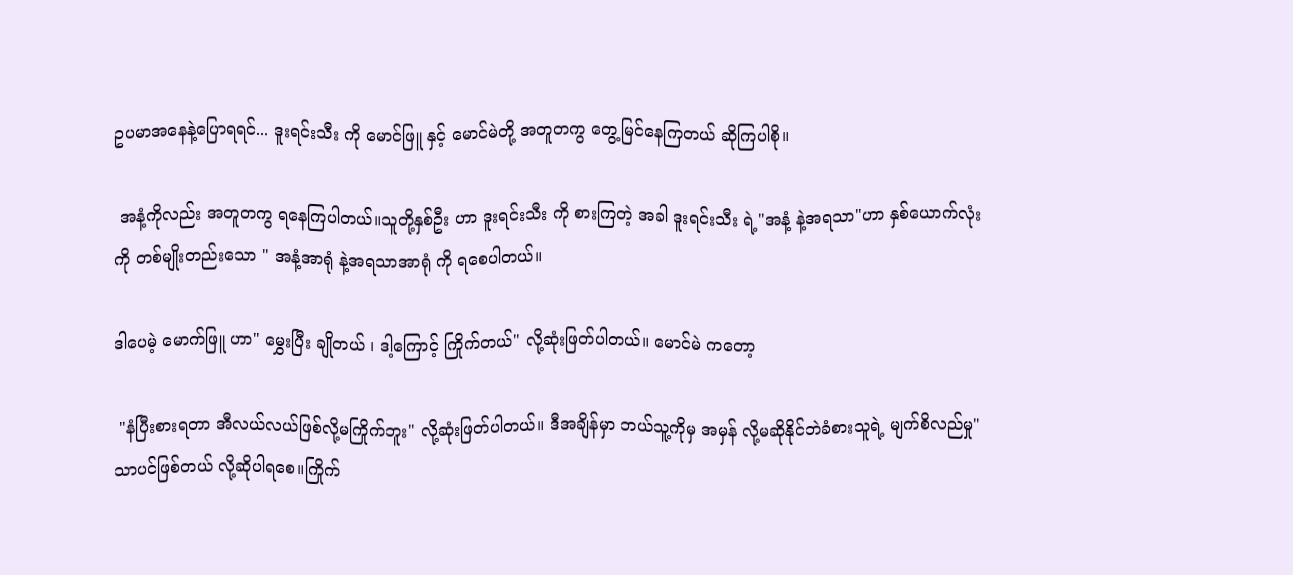ဥပမာအနေနဲ့ပြောရရင်... ဒူးရင်းသီး ကို မောင်ဖြူ နှင့် မောင်မဲတို့ အတူတကွ တွေ့မြင်နေကြတယ် ဆိုကြပါစို။

 အနံ့ကိုလည်း အတူတကွ ရနေကြပါတယ်။သူတို့နှစ်ဦး ဟာ ဒူးရင်းသီး ကို စားကြတဲ့ အခါ ဒူးရင်းသီး ရဲ့"အနံ့ နဲ့အရသာ"ဟာ နှစ်ယောက်လုံး ကို တစ်မျိုးတည်းသော " အနံ့အာရုံ နဲ့အရသာအာရုံ ကို ရစေပါတယ်။

ဒါပေမဲ့ မောက်ဖြူ ဟာ" မွှေးပြီး ချိုတယ် ၊ ဒါ့ကြောင့် ကြိုက်တယ်" လို့ဆုံးဖြတ်ပါတယ်။ မောင်မဲ ကတော့

 "နံပြီးစားရတာ အီလယ်လယ်ဖြစ်လို့မကြိုက်ဘူး" လို့ဆုံးဖြတ်ပါတယ်။ ဒီအချိန်မှာ ဘယ်သူ့ကိုမှ အမှန် လို့မဆိုနိုင်ဘဲခံစားသူရဲ့ မျက်စိလည်မှု"သာပင်ဖြစ်တယ် လို့ဆိုပါရစေ။ကြိုက်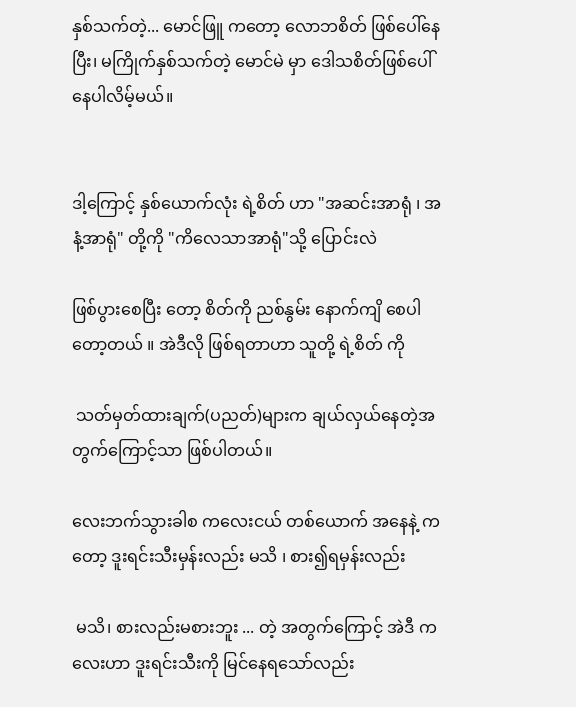နှစ်သက်တဲ့... မောင်ဖြူ ကတော့ လောဘစိတ် ဖြစ်ပေါ်နေပြီး၊ မကြိုက်နှစ်သက်တဲ့ မောင်မဲ မှာ ဒေါသစိတ်ဖြစ်ပေါ်နေပါလိမ့်မယ်။


ဒါ့ကြောင့် နှစ်ယောက်လုံး ရဲ့စိတ် ဟာ "အဆင်းအာရုံ ၊ အနံ့အာရုံ" တို့ကို "ကိလေသာအာရုံ"သို့ ပြောင်းလဲ

ဖြစ်ပွားစေပြီး တော့ စိတ်ကို ညစ်နွမ်း နောက်ကျိ စေပါတော့တယ် ။ အဲဒီလို ဖြစ်ရတာဟာ သူတို့ ရဲ့စိတ် ကို

 သတ်မှတ်ထားချက်(ပညတ်)များက ချယ်လှယ်နေတဲ့အတွက်ကြောင့်သာ ဖြစ်ပါတယ်။

လေးဘက်သွားခါစ ကလေးငယ် တစ်ယောက် အနေနဲ့ ကတော့ ဒူးရင်းသီးမှန်းလည်း မသိ ၊ စား၍ရမှန်းလည်း

 မသိ၊ စားလည်းမစားဘူး ... တဲ့ အတွက်ကြောင့် အဲဒီ ကလေးဟာ ဒူးရင်းသီးကို မြင်နေရသော်လည်း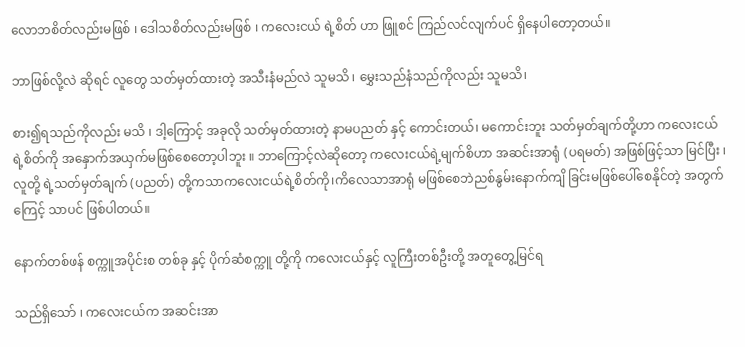လောဘစိတ်လည်းမဖြစ် ၊ ဒေါသစိတ်လည်းမဖြစ် ၊ ကလေးငယ် ရဲ့စိတ် ဟာ ဖြူစင် ကြည်လင်လျက်ပင် ရှိနေပါတော့တယ်။

ဘာဖြစ်လို့လဲ ဆိုရင် လူတွေ သတ်မှတ်ထားတဲ့ အသီးနံမည်လဲ သူမသိ ၊ မွှေးသည်နံသည်ကိုလည်း သူမသိ၊

စား၍ရသည်ကိုလည်း မသိ ၊ ဒါ့ကြောင့် အခုလို သတ်မှတ်ထားတဲ့ နာမပညတ် နှင့် ကောင်းတယ်၊ မကောင်းဘူး သတ်မှတ်ချက်တို့ဟာ ကလေးငယ် ရဲ့စိတ်ကို အနှောက်အယှက်မဖြစ်စေတော့ပါဘူး ။ ဘာကြောင့်လဲဆိုတော့ ကလေးငယ်ရဲ့မျက်စိဟာ အဆင်းအာရုံ (ပရမတ်) အဖြစ်ဖြင့်သာ မြင်ပြီး ၊ လူတို့ ရဲ့သတ်မှတ်ချက် (ပညတ်) တို့ကသာကလေးငယ်ရဲ့စိတ်ကို၊ကိလေသာအာရုံ မဖြစ်စေဘဲညစ်နွမ်းနောက်ကျိ ခြင်းမဖြစ်ပေါ်စေနိုင်တဲ့ အတွက်ကြေင့် သာပင် ဖြစ်ပါတယ်။

နောက်တစ်ဖန် စက္ကူအပိုင်းစ တစ်ခု နှင့် ပိုက်ဆံစက္ကူ တို့ကို ကလေးငယ်နှင့် လူကြီးတစ်ဦးတို့ အတူတွေ့မြင်ရ

သည်ရှိသော် ၊ ကလေးငယ်က အဆင်းအာ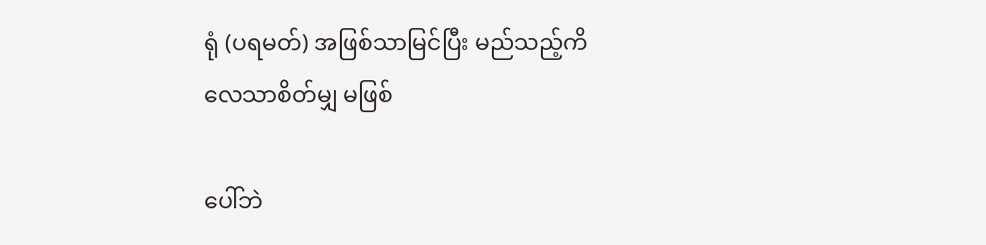ရုံ (ပရမတ်) အဖြစ်သာမြင်ပြီး မည်သည့်ကိလေသာစိတ်မျှ မဖြစ်

ပေါ်ဘဲ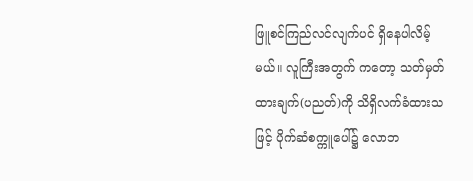ဖြူစင်ကြည်လင်လျက်ပင် ရှိနေပါလိမ့်မယ်။ လူကြီးအတွက် ကတော့ သတ်မှတ်ထားချက်(ပညတ်)ကို သိရှိလက်ခံထားသဖြင့် ပိုက်ဆံစက္ကူပေါ်၌ လောဘ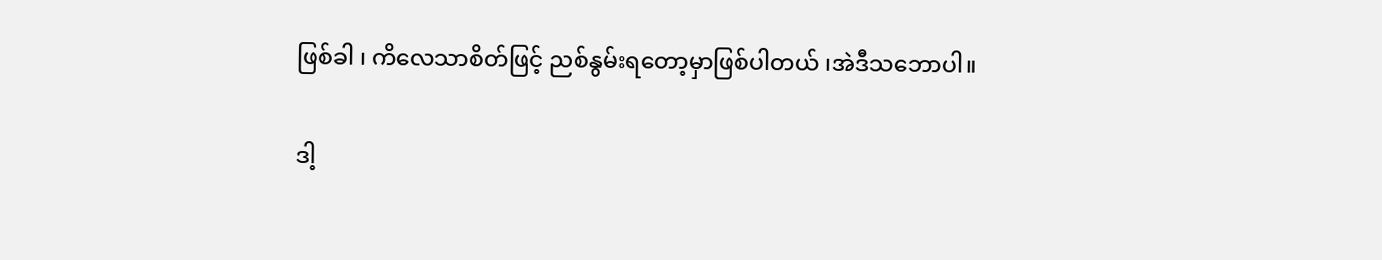ဖြစ်ခါ ၊ ကိလေသာစိတ်ဖြင့် ညစ်နွမ်းရတော့မှာဖြစ်ပါတယ် ၊အဲဒီသဘောပါ။

ဒါ့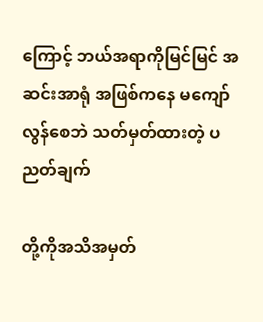ကြောင့် ဘယ်အရာကိုမြင်မြင် အဆင်းအာရုံ အဖြစ်ကနေ မကျော်လွန်စေဘဲ သတ်မှတ်ထားတဲ့ ပညတ်ချက်

တို့ကိုအသိအမှတ်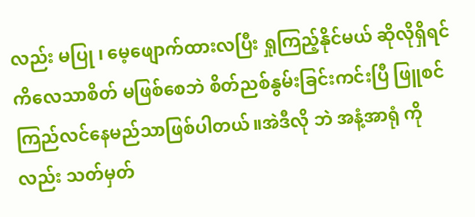လည်း မပြု ၊ မေ့ဖျောက်ထားလပြီး ရှုကြည့်နိုင်မယ် ဆိုလိုရှိရင် ကိလေသာစိတ် မဖြစ်စေဘဲ စိတ်ညစ်နွမ်းခြင်းကင်းပြီ ဖြူစင်ကြည်လင်နေမည်သာဖြစ်ပါတယ်။အဲဒီလို ဘဲ အနံ့အာရုံ ကိုလည်း သတ်မှတ်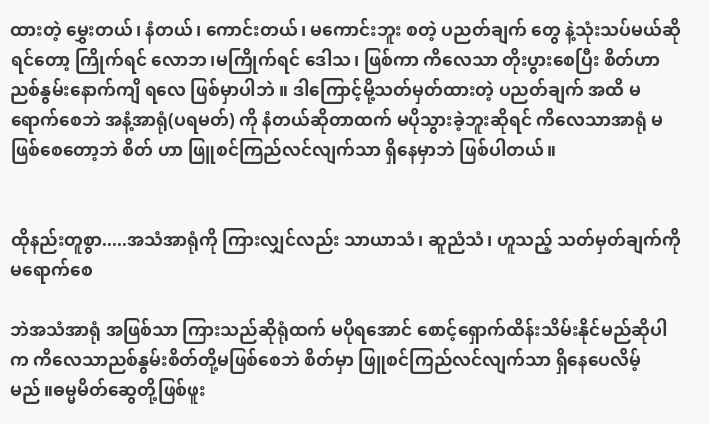ထားတဲ့ မွှေးတယ်၊ နံတယ်၊ ကောင်းတယ်၊ မကောင်းဘူး စတဲ့ ပညတ်ချက် တွေ နဲ့သုံးသပ်မယ်ဆိုရင်တော့ ကြိုက်ရင် လောဘ၊မကြိုက်ရင် ဒေါသ၊ ဖြစ်ကာ ကိလေသာ တိုးပွားစေပြီး စိတ်ဟာ ညစ်နွမ်းနောက်ကျိ ရလေ ဖြစ်မှာပါဘဲ ။ ဒါကြောင့်မို့သတ်မှတ်ထားတဲ့ ပညတ်ချက် အထိ မရောက်စေဘဲ အနံ့အာရုံ(ပရမတ်) ကို နံတယ်ဆိုတာထက် မပိုသွားခဲ့ဘူးဆိုရင် ကိလေသာအာရုံ မဖြစ်စေတော့ဘဲ စိတ် ဟာ ဖြူစင်ကြည်လင်လျက်သာ ရှိနေမှာဘဲ ဖြစ်ပါတယ်။


ထိုနည်းတူစွာ.....အသံအာရုံကို ကြားလျှင်လည်း သာယာသံ၊ ဆူညံသံ၊ ဟူသည့် သတ်မှတ်ချက်ကို မရောက်စေ

ဘဲအသံအာရုံ အဖြစ်သာ ကြားသည်ဆိုရုံထက် မပိုရအောင် စောင့်ရှောက်ထိန်းသိမ်းနိုင်မည်ဆိုပါက ကိလေသာညစ်နွမ်းစိတ်တို့မဖြစ်စေဘဲ စိတ်မှာ ဖြူစင်ကြည်လင်လျက်သာ ရှိနေပေလိမ့်မည်။ဓမ္မမိတ်ဆွေတို့ဖြစ်ဖူး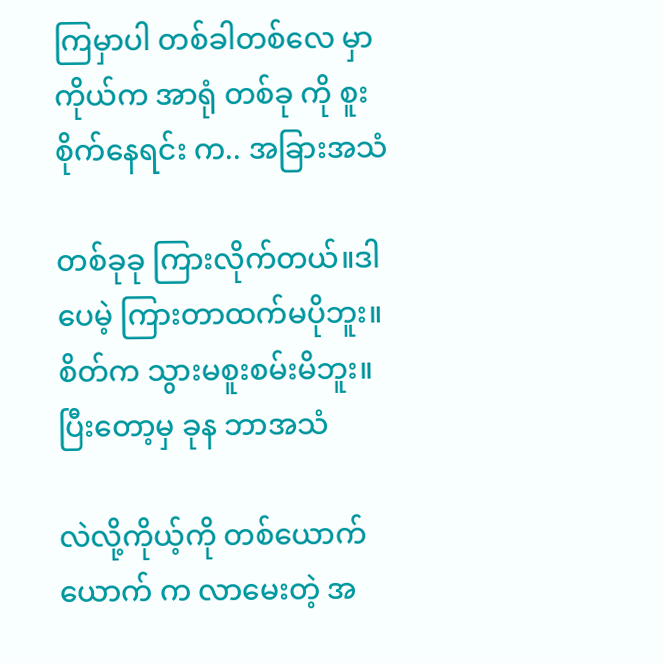ကြမှာပါ တစ်ခါတစ်လေ မှာ ကိုယ်က အာရုံ တစ်ခု ကို စူးစိုက်နေရင်း က.. အခြားအသံ

တစ်ခုခု ကြားလိုက်တယ်။ဒါပေမဲ့ ကြားတာထက်မပိုဘူး။ စိတ်က သွားမစူးစမ်းမိဘူး။ ပြီးတော့မှ ခုန ဘာအသံ

လဲလို့ကိုယ့်ကို တစ်ယောက်ယောက် က လာမေးတဲ့ အ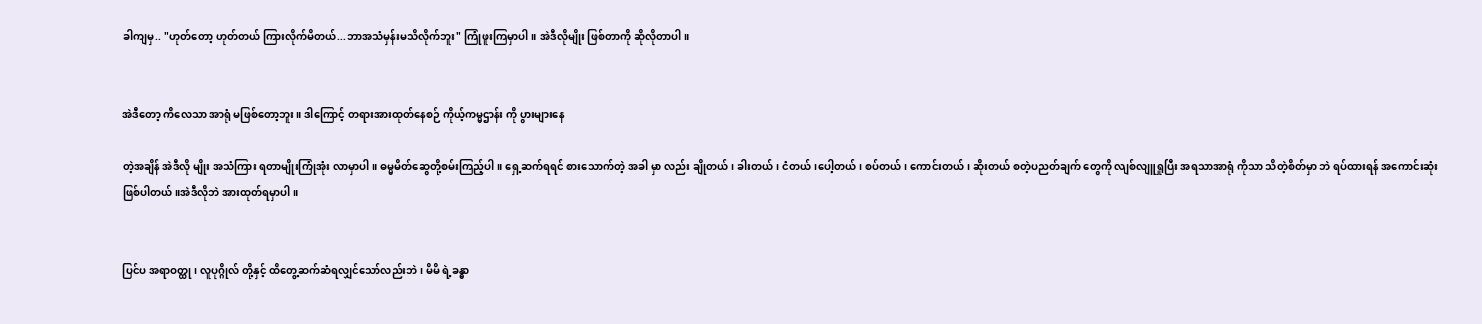ခါကျမှ.. "ဟုတ်တော့ ဟုတ်တယ် ကြားလိုက်မိတယ်...ဘာအသံမှန်းမသိလိုက်ဘူး" ကြုံဖူးကြမှာပါ။ အဲဒီလိုမျိုး ဖြစ်တာကို ဆိုလိုတာပါ။


အဲဒီတော့ ကိလေသာ အာရုံ မဖြစ်တော့ဘူး။ ဒါကြောင့် တရားအားထုတ်နေစဉ် ကိုယ့်ကမ္မဌာန်း ကို ပွားများနေ

တဲ့အချိန် အဲဒီလို မျိုး အသံကြား ရတာမျိုးကြုံအုံး လာမှာပါ။ ဓမ္မမိတ်ဆွေတို့စမ်းကြည့်ပါ။ ရှေ့ဆက်ရရင် စားသောက်တဲ့ အခါ မှာ လည်း ချိုတယ်၊ ခါးတယ်၊ ငံတယ်၊ပေါ့တယ်၊ စပ်တယ်၊ ကောင်းတယ်၊ ဆိုးတယ် စတဲ့ပညတ်ချက် တွေကို လျစ်လျူရှုပြီး အရသာအာရုံ ကိုသာ သိတဲ့စိတ်မှာ ဘဲ ရပ်ထားရန် အကောင်းဆုံးဖြစ်ပါတယ်။အဲဒီလိုဘဲ အားထုတ်ရမှာပါ ။


ပြင်ပ အရာဝတ္ထု၊ လူပုဂ္ဂိုလ် တို့နှင့် ထိတွေ့ဆက်ဆံရလျှင်သော်လည်းဘဲ ၊ မိမိ ရဲ့ခန္ဓာ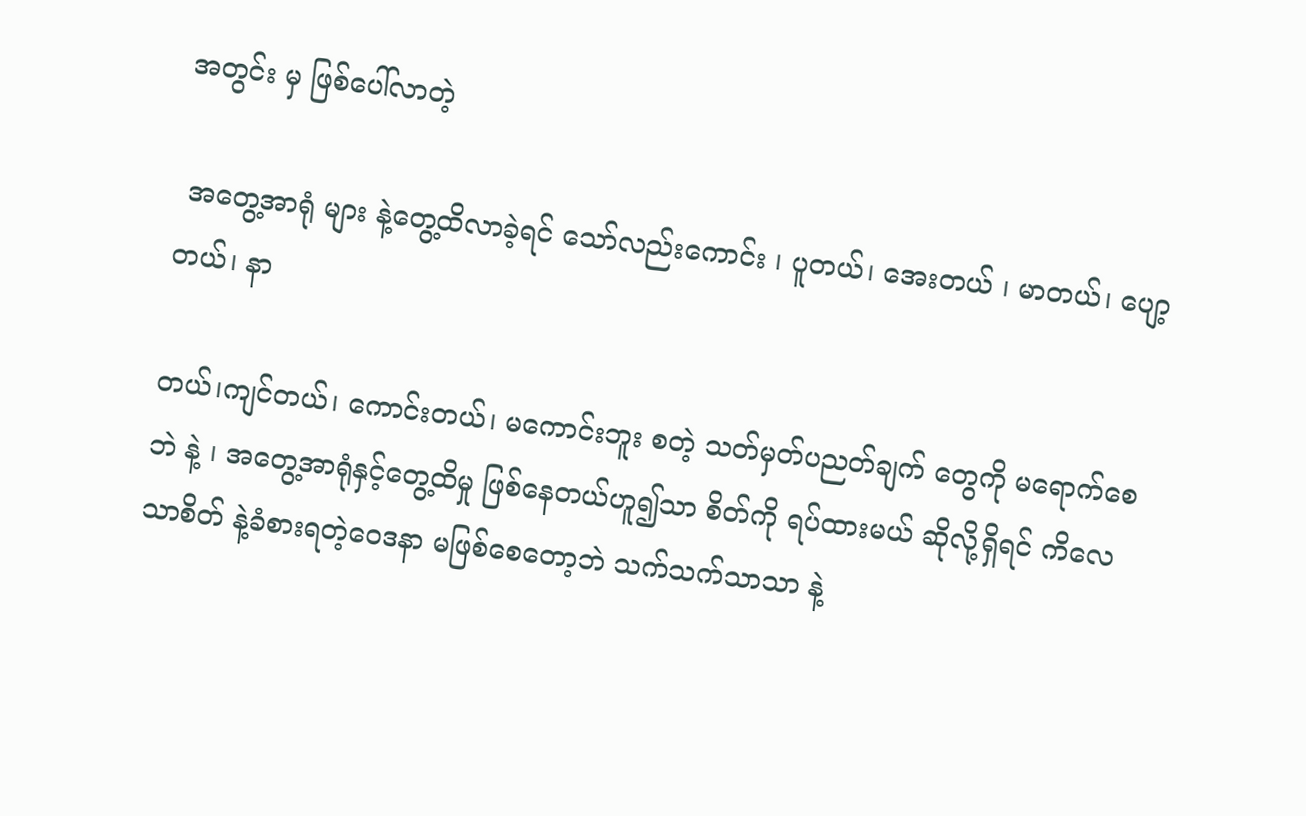အတွင်း မှ ဖြစ်ပေါ်လာတဲ့

 အတွေ့အာရုံ များ နဲ့တွေ့ထိလာခဲ့ရင် သော်လည်းကောင်း ၊ ပူတယ်၊ အေးတယ် ၊ မာတယ်၊ ပျော့တယ်၊ နာ

တယ်၊ကျင်တယ်၊ ကောင်းတယ်၊ မကောင်းဘူး စတဲ့ သတ်မှတ်ပညတ်ချက် တွေကို မရောက်စေဘဲ နဲ့ ၊ အတွေ့အာရုံနှင့်တွေ့ထိမှု ဖြစ်နေတယ်ဟူ၍သာ စိတ်ကို ရပ်ထားမယ် ဆိုလို့ရှိရင် ကိလေသာစိတ် နဲ့ခံစားရတဲ့ဝေဒနာ မဖြစ်စေတော့ဘဲ သက်သက်သာသာ နဲ့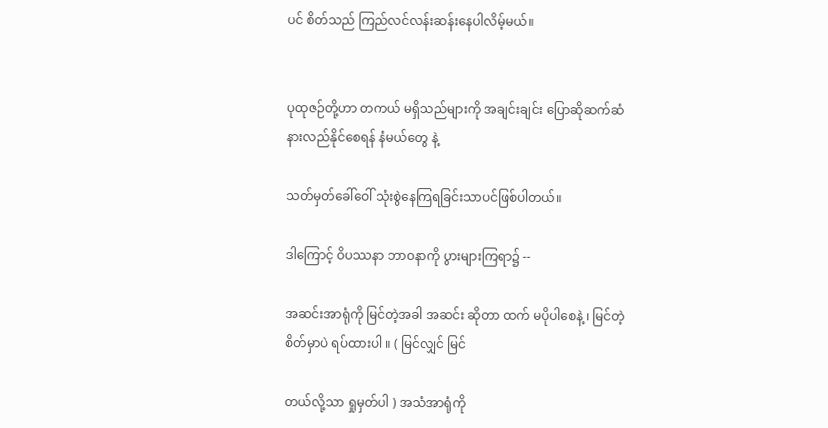ပင် စိတ်သည် ကြည်လင်လန်းဆန်းနေပါလိမ့်မယ်။


ပုထုဇဉ်တို့ဟာ တကယ် မရှိသည်များကို အချင်းချင်း ပြောဆိုဆက်ဆံ နားလည်နိုင်စေရန် နံမယ်တွေ နဲ့

သတ်မှတ်ခေါ်ဝေါ် သုံးစွဲနေကြရခြင်းသာပင်ဖြစ်ပါတယ်။

ဒါကြောင့် ဝိပဿနာ ဘာဝနာကို ပွားများကြရာ၌ --

အဆင်းအာရုံကို မြင်တဲ့အခါ အဆင်း ဆိုတာ ထက် မပိုပါစေနဲ့ ၊ မြင်တဲ့စိတ်မှာပဲ ရပ်ထားပါ ။ ( မြင်လျှင် မြင်

တယ်လို့သာ ရှုမှတ်ပါ ) အသံအာရုံကို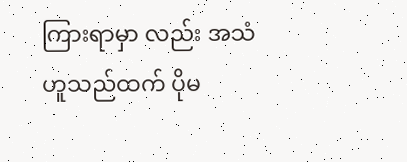ကြားရာမှာ လည်း အသံ ဟူသည်ထက် ပိုမ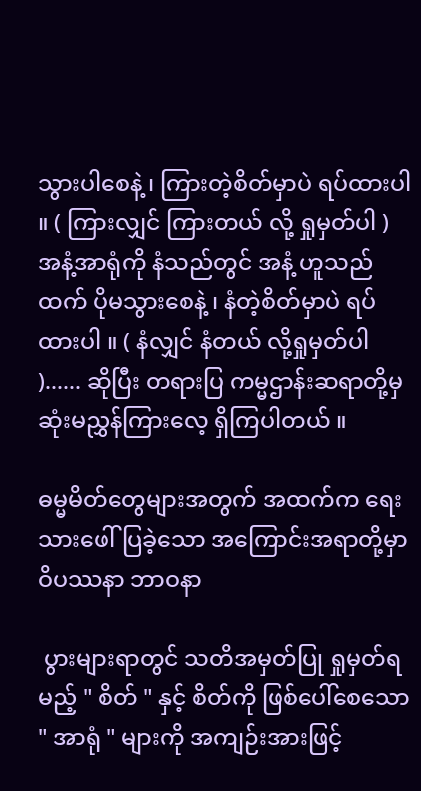သွားပါစေနဲ့ ၊ ကြားတဲ့စိတ်မှာပဲ ရပ်ထားပါ ။ ( ကြားလျှင် ကြားတယ် လို့ ရှုမှတ်ပါ ) အနံ့အာရုံကို နံသည်တွင် အနံ့ ဟူသည်ထက် ပိုမသွားစေနဲ့ ၊ နံတဲ့စိတ်မှာပဲ ရပ်ထားပါ ။ ( နံလျှင် နံတယ် လို့ရှုမှတ်ပါ )...... ဆိုပြီး တရားပြ ကမ္မဌာန်းဆရာတို့မှ ဆုံးမညွှန်ကြားလေ့ ရှိကြပါတယ် ။

ဓမ္မမိတ်တွေများအတွက် အထက်က ရေးသားဖေါ်ပြခဲ့သော အကြောင်းအရာတို့မှာ ဝိပဿနာ ဘာဝနာ

 ပွားများရာတွင် သတိအမှတ်ပြု ရှုမှတ်ရမည့် " စိတ် " နှင့် စိတ်ကို ဖြစ်ပေါ်စေသော " အာရုံ " များကို အကျဉ်းအားဖြင့်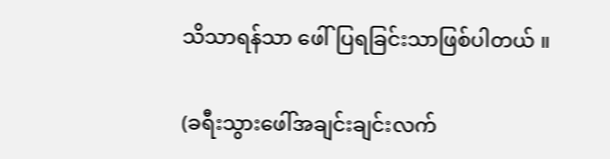သိသာရန်သာ ဖေါ်ပြရခြင်းသာဖြစ်ပါတယ် ။

(ခရီးသွားဖေါ်အချင်းချင်းလက်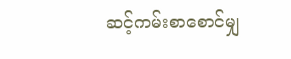ဆင့်ကမ်းစာစောင်မျှ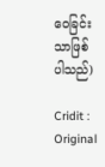ဝေခြင်းသာဖြစ်ပါသည်)

Cridit : Original